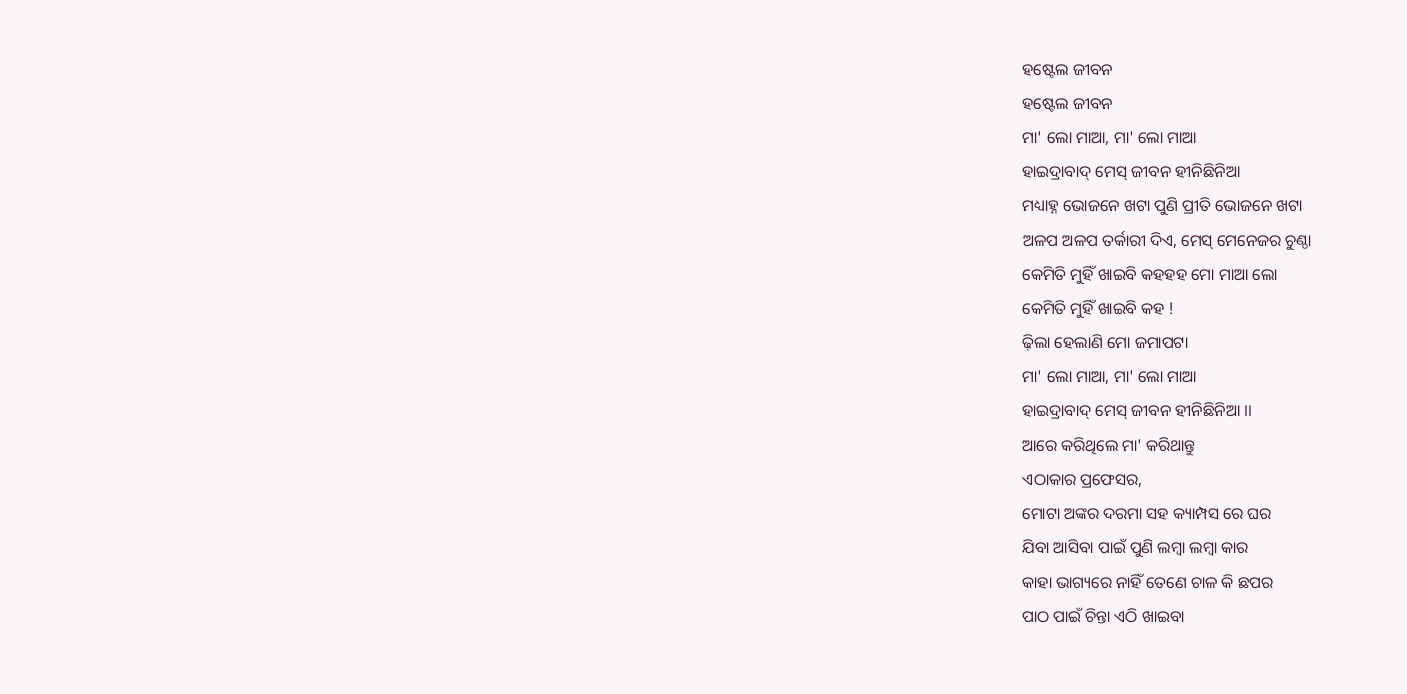ହଷ୍ଟେଲ ଜୀବନ
ହଷ୍ଟେଲ ଜୀବନ
ମା' ଲୋ ମାଆ, ମା' ଲୋ ମାଆ
ହାଇଦ୍ରାବାଦ୍ ମେସ୍ ଜୀବନ ହୀନିଛିନିଆ
ମଧ୍ୟାହ୍ନ ଭୋଜନେ ଖଟା ପୁଣି ପ୍ରୀତି ଭୋଜନେ ଖଟା
ଅଳପ ଅଳପ ତର୍କାରୀ ଦିଏ, ମେସ୍ ମେନେଜର ଚୁଣ୍ଠା
କେମିତି ମୁହିଁ ଖାଇବି କହହହ ମୋ ମାଆ ଲୋ
କେମିତି ମୁହିଁ ଖାଇବି କହ !
ଢ଼ିଲା ହେଲାଣି ମୋ ଜମାପଟା
ମା' ଲୋ ମାଆ, ମା' ଲୋ ମାଆ
ହାଇଦ୍ରାବାଦ୍ ମେସ୍ ଜୀବନ ହୀନିଛିନିଆ ।।
ଆରେ କରିଥିଲେ ମା' କରିଥାନ୍ତୁ
ଏଠାକାର ପ୍ରଫେସର,
ମୋଟା ଅଙ୍କର ଦରମା ସହ କ୍ୟାମ୍ପସ ରେ ଘର
ଯିବା ଆସିବା ପାଇଁ ପୁଣି ଲମ୍ୱା ଲମ୍ବା କାର
କାହା ଭାଗ୍ୟରେ ନାହିଁ ତେଣେ ଚାଳ କି ଛପର
ପାଠ ପାଇଁ ଚିନ୍ତା ଏଠି ଖାଇବା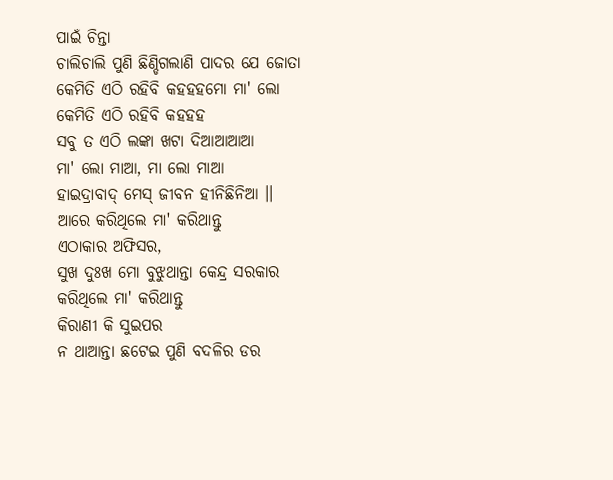ପାଇଁ ଚିନ୍ତା
ଚାଲିଚାଲି ପୁଣି ଛିଣ୍ଡିଗଲାଣି ପାଦର ଯେ ଜୋତା
କେମିତି ଏଠି ରହିବି କହହହମୋ ମା' ଲୋ
କେମିତି ଏଠି ରହିବି କହହହ
ସବୁ ତ ଏଠି ଲଙ୍କା ଖଟା ଦିଆଆଆଆ
ମା' ଲୋ ମାଆ, ମା ଲୋ ମାଆ
ହାଇଦ୍ରାବାଦ୍ ମେସ୍ ଜୀବନ ହୀନିଛିନିଆ ।।
ଆରେ କରିଥିଲେ ମା' କରିଥାନ୍ତୁ
ଏଠାକାର ଅଫିସର,
ସୁଖ ଦୁଃଖ ମୋ ବୁଝୁଥାନ୍ତା କେନ୍ଦ୍ର ସରକାର
କରିଥିଲେ ମା' କରିଥାନ୍ତୁ
କିରାଣୀ କି ସୁଇପର
ନ ଥାଆନ୍ତା ଛଟେଇ ପୁଣି ବଦଳିର ଡର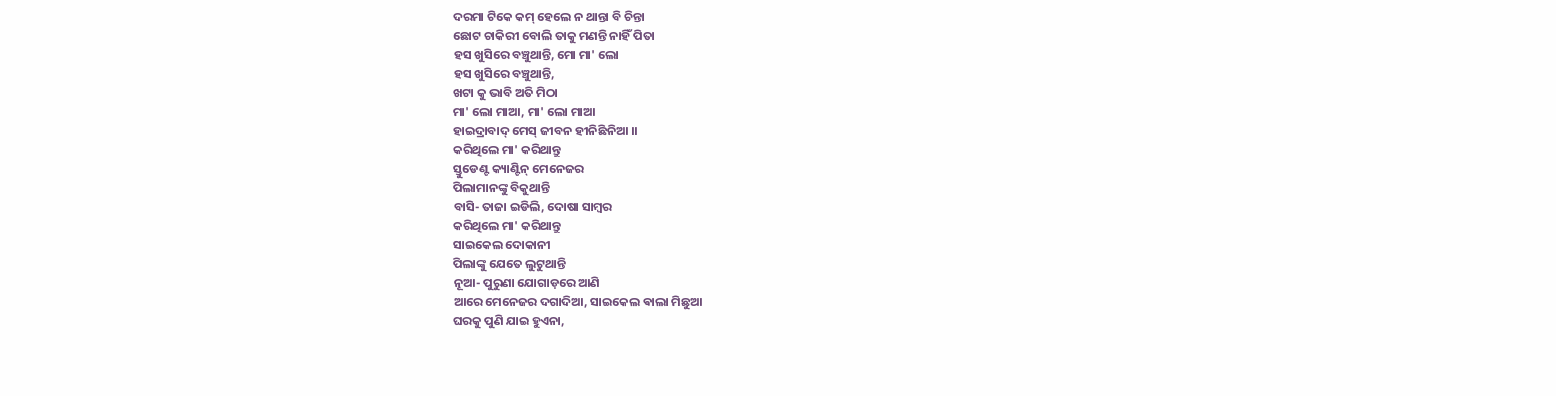ଦରମା ଟିକେ କମ୍ ହେଲେ ନ ଥାନ୍ତା ବି ଚିନ୍ତା
ଛୋଟ ଚାକିରୀ ବୋଲି ତାକୁ ମଣନ୍ତି ନାହିଁ ପିତା
ହସ ଖୁସିରେ ବଞ୍ଚୁଥାନ୍ତି, ମୋ ମା' ଲୋ
ହସ ଖୁସିରେ ବଞ୍ଚୁଥାନ୍ତି,
ଖଟା କୁ ଭାବି ଅତି ମିଠା
ମା' ଲୋ ମାଆ, ମା' ଲୋ ମାଆ
ହାଇଦ୍ରାବାଦ୍ ମେସ୍ ଜୀବନ ହୀନିଛିନିଆ ।।
କରିଥିଲେ ମା' କରିଥାନ୍ତୁ
ସ୍ତୁଡେଣ୍ଟ କ୍ୟାଣ୍ଟିନ୍ ମେନେଜର
ପିଲାମାନଙ୍କୁ ବିକୁଥାନ୍ତି
ବାସି- ତାଜା ଇଡିଲି, ଦୋଷା ସାମ୍ବର
କରିଥିଲେ ମା' କରିଥାନ୍ତୁ
ସାଇକେଲ ଦୋକାନୀ
ପିଲାଙ୍କୁ ଯେତେ ଲୁଟୁଥାନ୍ତି
ନୂଆ- ପୁରୁଣା ଯୋଗାଡ଼ରେ ଆଣି
ଆରେ ମେନେଜର ଦଗାଦିଆ, ସାଇକେଲ ଵାଲା ମିଛୁଆ
ଘରକୁ ପୁଣି ଯାଇ ହୁଏନା,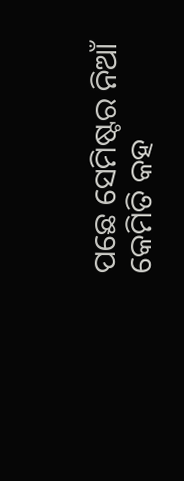ପଛେ ସେମିଷ୍ଟର ନିଆଁ
କେମିତି କହ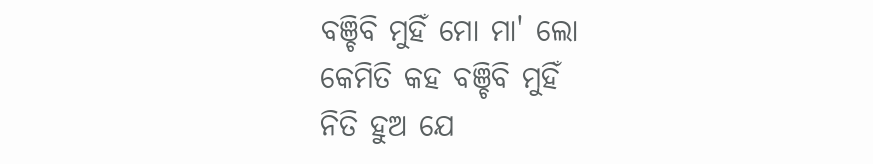ବଞ୍ଚିବି ମୁହିଁ ମୋ ମା' ଲୋ
କେମିତି କହ ବଞ୍ଚିବି ମୁହିଁ
ନିତି ହୁଅ ଯେ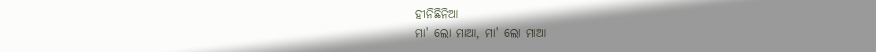ହୀନିଛିନିଆ
ମା' ଲୋ ମାଆ, ମା' ଲୋ ମାଆ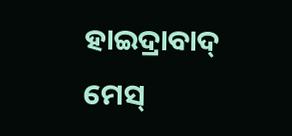ହାଇଦ୍ରାବାଦ୍ ମେସ୍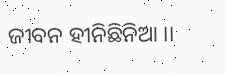ଜୀବନ ହୀନିଛିନିଆ ।।